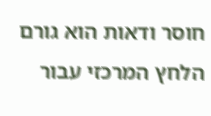חוסר ודאות הוא גורם הלחץ המרכזי עבור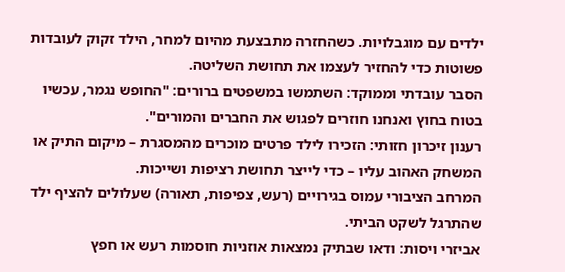ילדים עם מוגבלויות. כשהחזרה מתבצעת מהיום למחר, הילד זקוק לעובדות פשוטות כדי להחזיר לעצמו את תחושת השליטה.
הסבר עובדתי וממוקד: השתמשו במשפטים ברורים: "החופש נגמר, עכשיו בטוח בחוץ ואנחנו חוזרים לפגוש את החברים והמורים".
רענון זיכרון חזותי: הזכירו לילד פרטים מוכרים מהמסגרת – מיקום התיק או המשחק האהוב עליו – כדי לייצר תחושת רציפות ושייכות.
המרחב הציבורי עמוס בגירויים (רעש, צפיפות, תאורה) שעלולים להציף ילד שהתרגל לשקט הביתי.
אביזרי ויסות: ודאו שבתיק נמצאות אוזניות חוסמות רעש או חפץ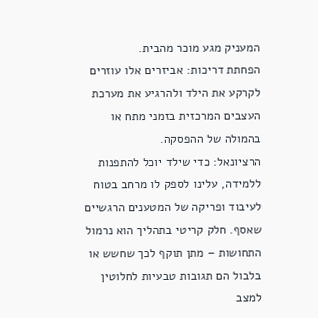המעניק מגע מוכר מהבית.
הפחתת דריכות: אביזרים אלו עוזרים לקרקע את הילד ולהרגיע את מערכת העצבים המרכזית בזמני מתח או בהמולה של ההפסקה.
הרציונאל: כדי שילד יוכל להתפנות ללמידה, עלינו לספק לו מרחב בטוח לעיבוד ופריקה של המטענים הרגשיים שאסף. חלק קריטי בתהליך הוא נרמול התחושות – מתן תוקף לכך שחשש או בלבול הם תגובות טבעיות לחלוטין למצב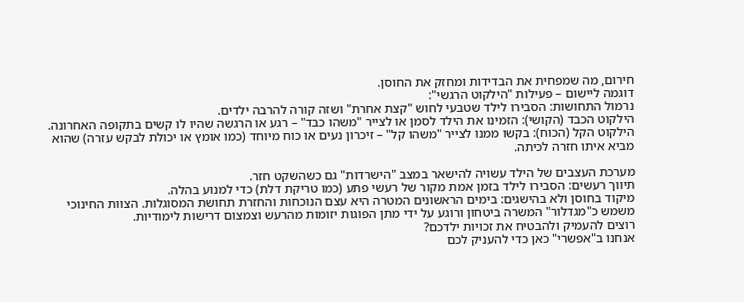חירום, מה שמפחית את הבדידות ומחזק את החוסן.
דוגמה ליישום – פעילות "הילקוט הרגשי":
נרמול התחושות: הסבירו לילד שטבעי לחוש "קצת אחרת" ושזה קורה להרבה ילדים.
הילקוט הכבד (הקושי): הזמינו את הילד לסמן או לצייר "משהו כבד" – רגע או הרגשה שהיו לו קשים בתקופה האחרונה.
הילקוט הקל (הכוח): בקשו ממנו לצייר "משהו קל" – זיכרון נעים או כוח מיוחד (כמו אומץ או יכולת לבקש עזרה) שהוא מביא איתו חזרה לכיתה.

מערכת העצבים של הילד עשויה להישאר במצב "הישרדות" גם כשהשקט חזר.
תיווך רעשים: הסבירו לילד בזמן אמת מקור של רעשי פתע (כמו טריקת דלת) כדי למנוע בהלה.
מיקוד בחוסן ולא בהישגים: בימים הראשונים המטרה היא עצם הנוכחות והחזרת תחושת המסוגלות. הצוות החינוכי משמש כ"מגדלור" המשרה ביטחון ורוגע על ידי מתן הפוגות יזומות מהרעש וצמצום דרישות לימודיות.
רוצים להעמיק ולהבטיח את זכויות ילדכם?
אנחנו ב"אפשרי" כאן כדי להעניק לכם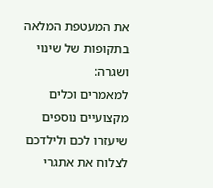את המעטפת המלאה בתקופות של שינוי ושגרה:
למאמרים וכלים מקצועיים נוספים שיעזרו לכם ולילדכם לצלוח את אתגרי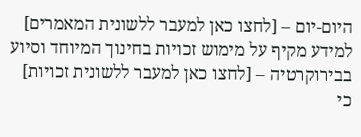היום-יום – [לחצו כאן למעבר ללשונית המאמרים]
למידע מקיף על מימוש זכויות בחינוך המיוחד וסיוע בבירוקרטיה – [לחצו כאן למעבר ללשונית זכויות]
כי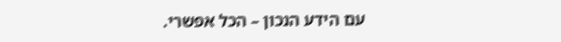עם הידע הנכון – הכל אפשרי.